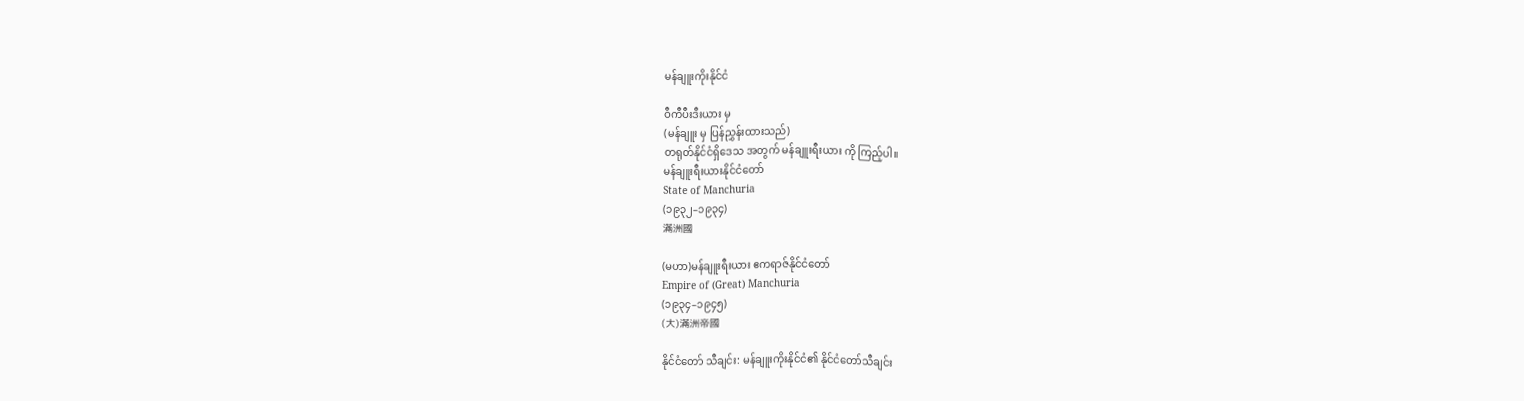မန်ချူးကိုးနိုင်ငံ

ဝီကီပီးဒီးယား မှ
(မန်ချူး မှ ပြန်ညွှန်းထားသည်)
တရုတ်နိုင်ငံရှိဒေသ အတွက် မန်ချူးရီးယား ကို ကြည့်ပါ။
မန်ချူးရီးယားနိုင်ငံတော်
State of Manchuria
(၁၉၃၂–၁၉၃၄)
滿洲國

(မဟာ)မန်ချူးရီးယား ဧကရာဇ်နိုင်ငံတော်
Empire of (Great) Manchuria
(၁၉၃၄–၁၉၄၅)
(大)滿洲帝國

နိုင်ငံတော် သီချင်း: မန်ချူးကိုးနိုင်ငံ၏ နိုင်ငံတော်သီချင်း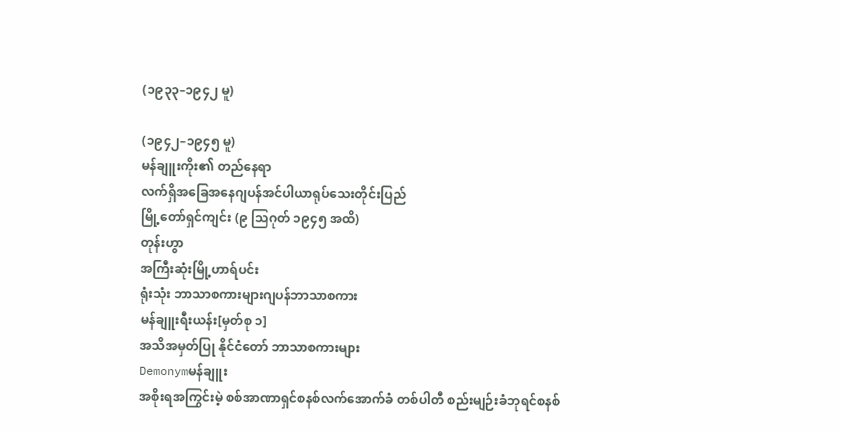(၁၉၃၃–၁၉၄၂ မူ)

(၁၉၄၂–၁၉၄၅ မူ)
မန်ချူးကိုး၏ တည်နေရာ
လက်ရှိအခြေအနေဂျပန်အင်ပါယာရုပ်သေးတိုင်းပြည်
မြို့တော်ရှင်ကျင်း (၉ သြဂုတ် ၁၉၄၅ အထိ)
တုန်းဟွာ
အကြီးဆုံးမြို့ဟာရ်ပင်း
ရုံးသုံး ဘာသာစကားများဂျပန်ဘာသာစကား
မန်ချူးရီးယန်း[မှတ်စု ၁]
အသိအမှတ်ပြု နိုင်ငံတော် ဘာသာစကားများ
Demonymမန်ချူး
အစိုးရအကြွင်းမဲ့ စစ်အာဏာရှင်စနစ်လက်အောက်ခံ တစ်ပါတီ စည်းမျဉ်းခံဘုရင်စနစ်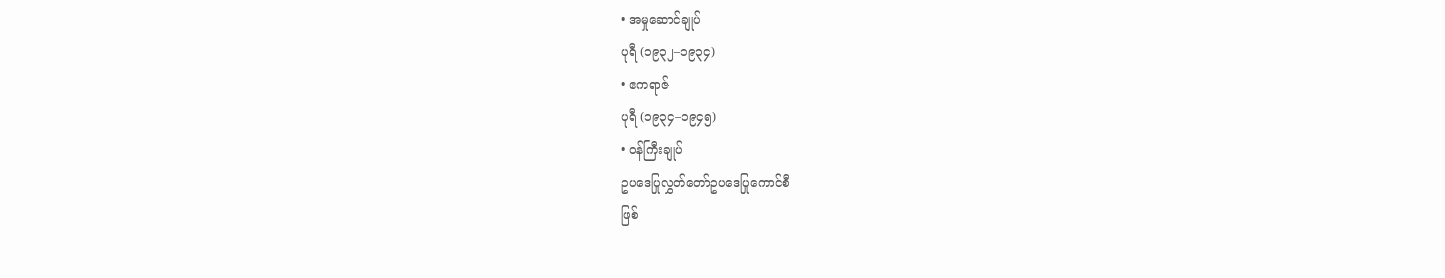• အမှုဆောင်ချုပ်
ပုရီ (၁၉၃၂–၁၉၃၄)
• ဧကရာဇ်
ပုရီ (၁၉၃၄–၁၉၄၅)
• ဝန်ကြီးချုပ်
ဥပဒေပြုလွှတ်တော်ဥပဒေပြုကောင်စီ
ဖြစ်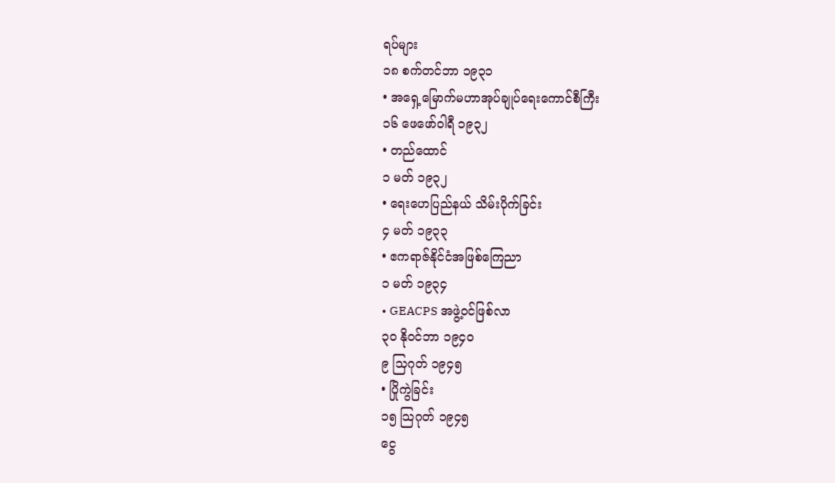ရပ်များ
၁၈ စက်တင်ဘာ ၁၉၃၁
• အရှေ့မြောက်မဟာအုပ်ချုပ်ရေးကောင်စီကြီး
၁၆ ဖေဖော်ဝါရီ ၁၉၃၂
• တည်ထောင်
၁ မတ် ၁၉၃၂
• ရေးဟေပြည်နယ် သိမ်းပိုက်ခြင်း
၄ မတ် ၁၉၃၃
• ဧကရာဇ်နိုင်ငံအဖြစ်ကြေညာ
၁ မတ် ၁၉၃၄
• GEACPS အဖွဲ့ဝင်ဖြစ်လာ
၃၀ နိုဝင်ဘာ ၁၉၄၀
၉ သြဂုတ် ၁၉၄၅
• ပြိုကွဲခြင်း
၁၅ သြဂုတ် ၁၉၄၅
ငွေ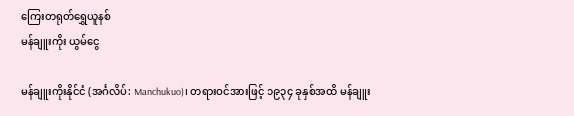ကြေးတရုတ်ရွှေယူနစ်
မန်ချူးကိုး ယွမ်ငွေ

မန်ချူးကိုးနိုင်ငံ (အင်္ဂလိပ်: Manchukuo)၊ တရားဝင်အားဖြင့် ၁၉၃၄ ခုနှစ်အထိ မန်ချူး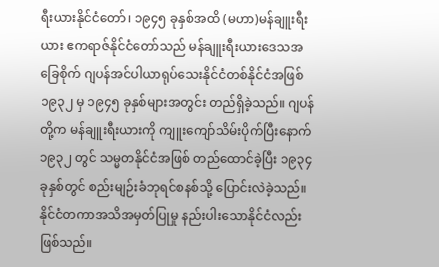ရီးယားနိုင်ငံတော်၊ ၁၉၄၅ ခုနှစ်အထိ (မဟာ)မန်ချူးရီးယား ဧကရာဇ်နိုင်ငံတော်သည် မန်ချူးရီးယားဒေသအခြေစိုက် ဂျပန်အင်ပါယာရုပ်သေးနိုင်ငံတစ်နိုင်ငံအဖြစ် ၁၉၃၂ မှ ၁၉၄၅ ခုနှစ်များအတွင်း တည်ရှိခဲ့သည်။ ဂျပန်တို့က မန်ချူးရီးယားကို ကျူးကျော်သိမ်းပိုက်ပြီးနောက် ၁၉၃၂ တွင် သမ္မတနိုင်ငံအဖြစ် တည်ထောင်ခဲ့ပြီး ၁၉၃၄ ခုနှစ်တွင် စည်းမျဉ်းခံဘုရင်စနစ်သို့ ပြောင်းလဲခဲ့သည်။ နိုင်ငံတကာအသိအမှတ်ပြုမှု နည်းပါးသောနိုင်ငံလည်းဖြစ်သည်။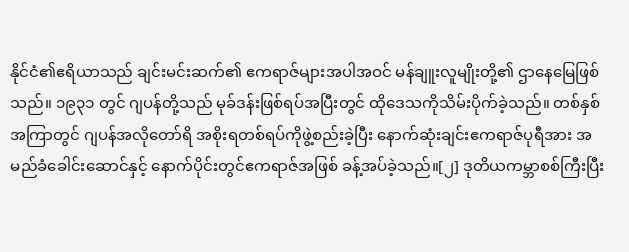နိုင်ငံ၏ဧရိယာသည် ချင်းမင်းဆက်၏ ဧကရာဇ်များအပါအဝင် မန်ချူးလူမျိုးတို့၏ ဌာနေမြေဖြစ်သည်။ ၁၉၃၁ တွင် ဂျပန်တို့သည် မုခ်ဒန်းဖြစ်ရပ်အပြီးတွင် ထိုဒေသကိုသိမ်းပိုက်ခဲ့သည်။ တစ်နှစ်အကြာတွင် ဂျပန်အလိုတော်ရိ အစိုးရတစ်ရပ်ကိုဖွဲ့စည်းခဲ့ပြီး နောက်ဆုံးချင်းဧကရာဇ်ပုရီအား အမည်ခံခေါင်းဆောင်နှင့် နောက်ပိုင်းတွင်ဧကရာဇ်အဖြစ် ခန့်အပ်ခဲ့သည်။[၂] ဒုတိယကမ္ဘာစစ်ကြီးပြီး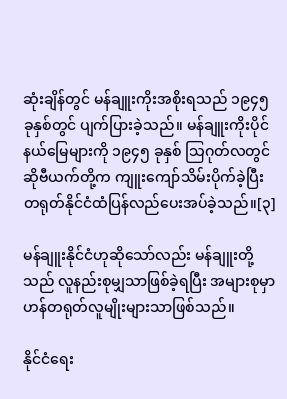ဆုံးချိန်တွင် မန်ချူးကိုးအစိုးရသည် ၁၉၄၅ ခုနှစ်တွင် ပျက်ပြားခဲ့သည်။ မန်ချူးကိုးပိုင်နယ်မြေများကို ၁၉၄၅ ခုနှစ် သြဂုတ်လတွင် ဆိုဗီယက်တို့က ကျူးကျော်သိမ်းပိုက်ခဲ့ပြီး တရုတ်နိုင်ငံထံပြန်လည်ပေးအပ်ခဲ့သည်။[၃]

မန်ချူးနိုင်ငံဟုဆိုသော်လည်း မန်ချူးတို့သည် လူနည်းစုမျှသာဖြစ်ခဲ့ရပြီး အများစုမှာဟန်တရုတ်လူမျိုးများသာဖြစ်သည်။

နိုင်ငံရေး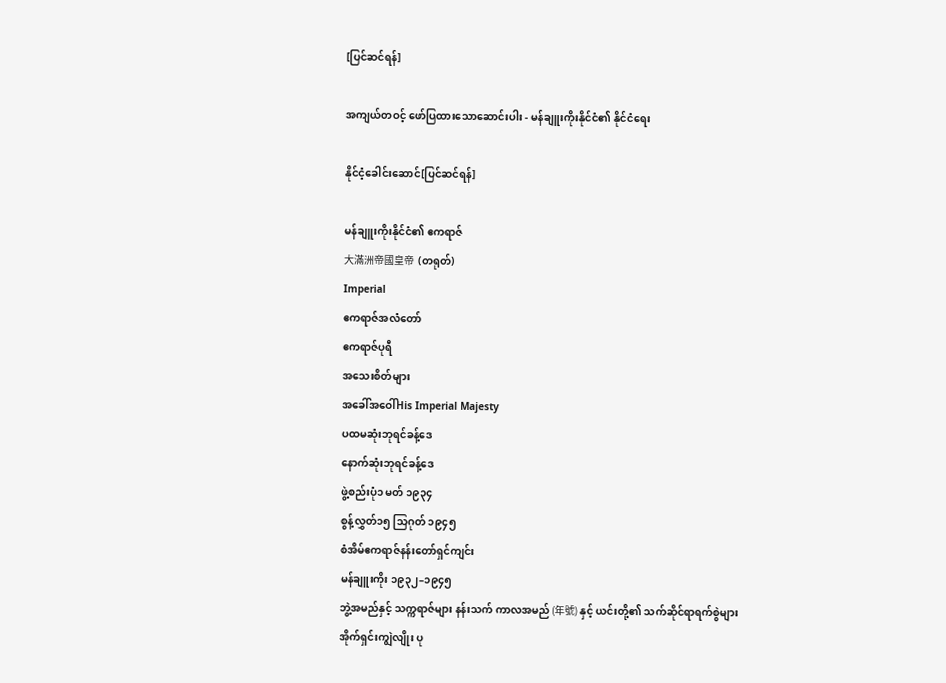[ပြင်ဆင်ရန်]

အကျယ်တဝင့် ဖော်ပြထားသောဆောင်းပါး - မန်ချူးကိုးနိုင်ငံ၏ နိုင်ငံရေး

နိုင်ငံ့ခေါင်းဆောင်[ပြင်ဆင်ရန်]

မန်ချူးကိုးနိုင်ငံ၏ ဧကရာဇ်
大滿洲帝國皇帝  (တရုတ်)
Imperial
ဧကရာဇ်အလံတော်
ဧကရာဇ်ပုရီ
အသေးစိတ်များ
အခေါ်အဝေါ်His Imperial Majesty
ပထမဆုံးဘုရင်ခန့်ဒေ
နောက်ဆုံးဘုရင်ခန့်ဒေ
ဖွဲ့စည်းပုံ၁ မတ် ၁၉၃၄
စွန့်လွှတ်၁၅ သြဂုတ် ၁၉၄၅
စံအိမ်ဧကရာဇ်နန်းတော်ရှင်ကျင်း
မန်ချူးကိုး ၁၉၃၂–၁၉၄၅
ဘွဲ့အမည်နှင့် သက္ကရာဇ်များ နန်းသက် ကာလအမည် (年號) နှင့် ယင်းတို့၏ သက်ဆိုင်ရာရက်စွဲများ
အိုက်ရှင်းကျွဲလျိုး ပု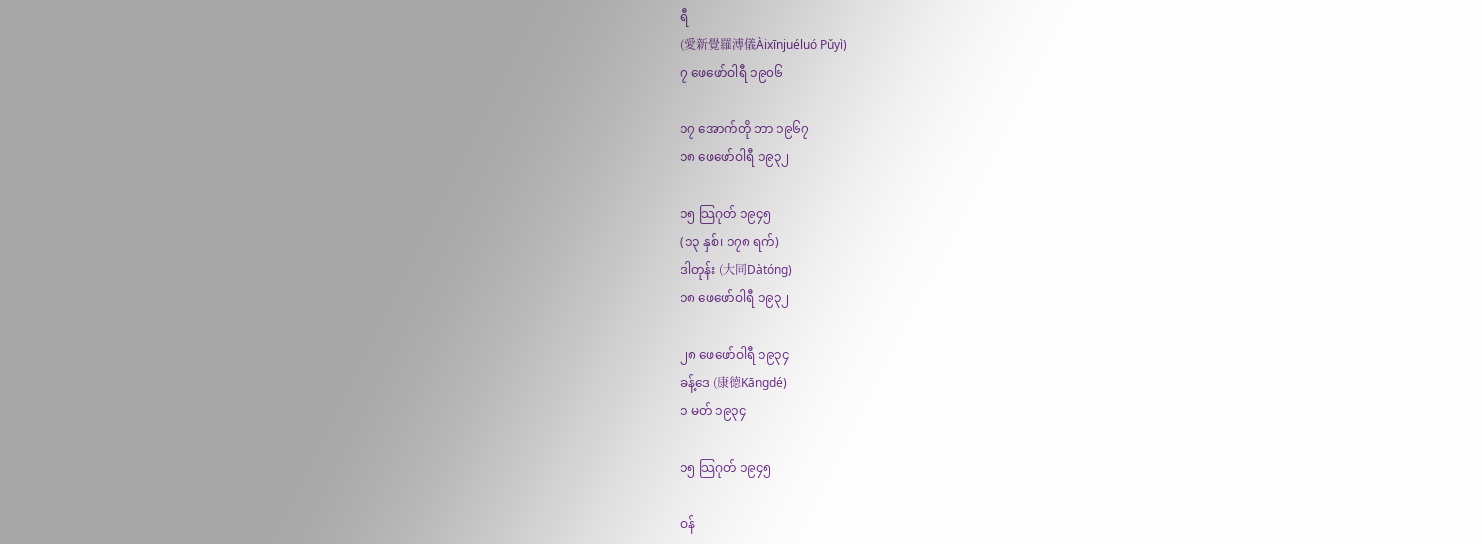ရီ
(愛新覺羅溥儀Àixīnjuéluó Pǔyì)
၇ ဖေဖော်ဝါရီ ၁၉၀၆

၁၇ အောက်တို ဘာ ၁၉၆၇
၁၈ ဖေဖော်ဝါရီ ၁၉၃၂

၁၅ သြဂုတ် ၁၉၄၅
(၁၃ နှစ်၊ ၁၇၈ ရက်)
ဒါတုန်း (大同Dàtóng)
၁၈ ဖေဖော်ဝါရီ ၁၉၃၂

၂၈ ဖေဖော်ဝါရီ ၁၉၃၄
ခန့်ဒေ (康德Kāngdé)
၁ မတ် ၁၉၃၄

၁၅ သြဂုတ် ၁၉၄၅

ဝန်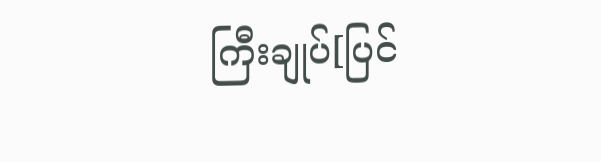ကြီးချုပ်[ပြင်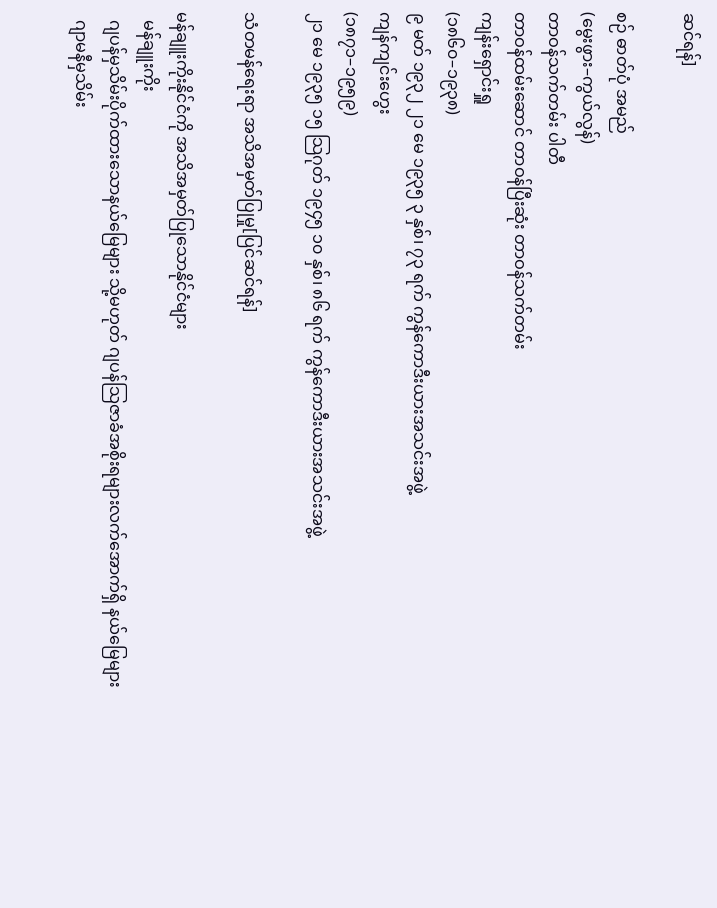ဆင်ရန်]

စဉ် ဓာတ်ပုံ အမည်
(မွေးဖွား–ကွယ်လွန်)
တာဝန်သက်တမ်း ပါတီ
တာဝန်ထမ်းဆောင် တာဝန်ပြီးဆုံး တာဝန်သက်တမ်း
ကျန်းရှောင်းရှူ
(၁၈၆၀–၁၉၃၈)
၉ မတ် ၁၉၃၂ ၂၁ မေ ၁၉၃၅ ၃ နှစ်၊ ၇၃ ရက် ကွန်ကောဒီးယားအသင်းအဖွဲ့
ကျန်ကျင်းဟွေး
(၁၈၇၁–၁၉၅၉)
၂၁ မေ ၁၉၃၅ ၁၅ သြဂုတ် ၁၉၄၅ ၁၀ နှစ်၊ ၈၆ ရက် ကွန်ကောဒီးယားအသင်းအဖွဲ့

သံတမန်ရေးရာ အသိအမှတ်ပြုမှု[ပြင်ဆင်ရန်]

မန်ချူးကိုးနိုင်ငံကို အသိအမှတ်ပြုသောနိုင်ငံများ
  မန်ချူးကိုး
  ဂျပန်မှသိမ်းပိုက်ထားသောနယ်မြေများ သို့မဟုတ် ဂျပန်သြဇာခံအစိုးရများလက်အောက်ရှိ နယ်မြေများ
  ဂျာမနီမှသိမ်း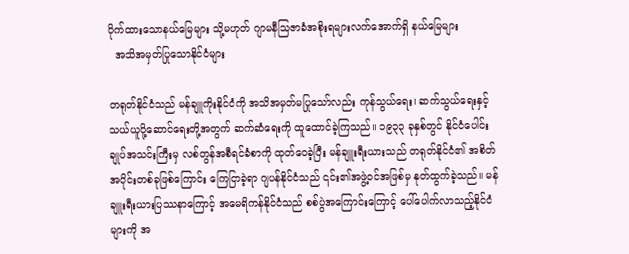ပိုက်ထားသောနယ်မြေများ သို့မဟုတ် ဂျာမနီသြဇာခံအစိုးရများလက်အောက်ရှိ နယ်မြေများ
  အသိအမှတ်ပြုသောနိုင်ငံများ

တရုတ်နိုင်ငံသည် မန်ချူကိုးနိုင်ငံကို အသိအမှတ်မပြုသော်လည်း ကုန်သွယ်ရေး၊ ဆက်သွယ်ရေးနှင့် သယ်ယူပို့ဆောင်ရေးတို့အတွက် ဆက်ဆံရေးကို ထူထောင်ခဲ့ကြသည်။ ၁၉၃၃ ခုနှစ်တွင် နိုင်ငံပေါင်းချုပ်အသင်းကြီးမှ လစ်တွန်အစီရင်ခံစာကို ထုတ်ဝေခဲ့ပြီး မန်ချူးရီးယားသည် တရုတ်နိုင်ငံ၏ အစိတ်အပိုင်းတစ်ခုဖြစ်ကြောင်း ကြေငြာခဲ့ရာ ဂျပန်နိုင်ငံသည် ၎င်း၏အဖွဲ့ဝင်အဖြစ်မှ နုတ်ထွက်ခဲ့သည်။ မန်ချူးရီးယားပြဿနာကြောင့် အမေရိကန်နိုင်ငံသည် စစ်ပွဲအကြောင်းကြောင့် ပေါ်ပေါက်လာသည့်နိုင်ငံများကို အ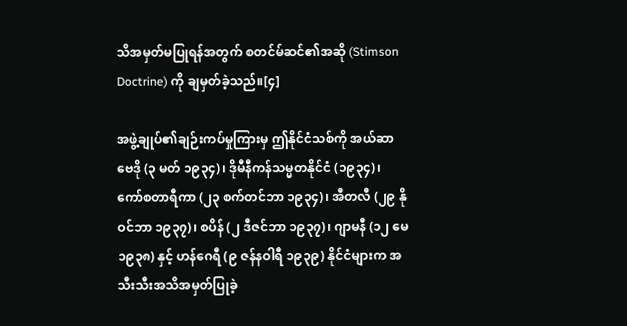သိအမှတ်မပြုရန်အတွက် စတင်မ်ဆင်၏အဆို (Stimson Doctrine) ကို ချမှတ်ခဲ့သည်။[၄]

အဖွဲ့ချုပ်၏ချဉ်းကပ်မှုကြားမှ ဤနိုင်ငံသစ်ကို အယ်ဆာဗေဒို (၃ မတ် ၁၉၃၄)၊ ဒိုမီနီကန်သမ္မတနိုင်ငံ (၁၉၃၄)၊ ကော်စတာရီကာ (၂၃ စက်တင်ဘာ ၁၉၃၄)၊ အီတလီ (၂၉ နိုဝင်ဘာ ၁၉၃၇)၊ စပိန် (၂ ဒီဇင်ဘာ ၁၉၃၇)၊ ဂျာမနီ (၁၂ မေ ၁၉၃၈) နှင့် ဟန်ဂေရီ (၉ ဇန်နဝါရီ ၁၉၃၉) နိုင်ငံများက အသီးသီးအသိအမှတ်ပြုခဲ့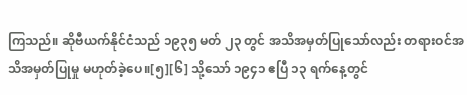ကြသည်။ ဆိုဗီယက်နိုင်ငံသည် ၁၉၃၅ မတ် ၂၃ တွင် အသိအမှတ်ပြုသော်လည်း တရားဝင်အသိအမှတ်ပြုမှု မဟုတ်ခဲ့ပေ။[၅][၆] သို့သော် ၁၉၄၁ ဧပြီ ၁၃ ရက်နေ့တွင်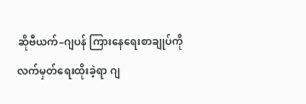ဆိုဗီယက်–ဂျပန် ကြားနေရေးစာချုပ်ကို လက်မှတ်ရေးထိုးခဲ့ရာ ဂျ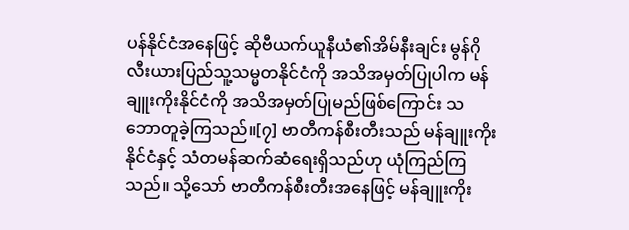ပန်နိုင်ငံအနေဖြင့် ဆိုဗီယက်ယူနီယံ၏အိမ်နီးချင်း မွန်ဂိုလီးယားပြည်သူ့သမ္မတနိုင်ငံကို အသိအမှတ်ပြုပါက မန်ချူးကိုးနိုင်ငံကို အသိအမှတ်ပြုမည်ဖြစ်ကြောင်း သဘောတူခဲ့ကြသည်။[၇] ဗာတီကန်စီးတီးသည် မန်ချူးကိုးနိုင်ငံနှင့် သံတမန်ဆက်ဆံရေးရှိသည်ဟု ယုံကြည်ကြသည်။ သို့သော် ဗာတီကန်စီးတီးအနေဖြင့် မန်ချူးကိုး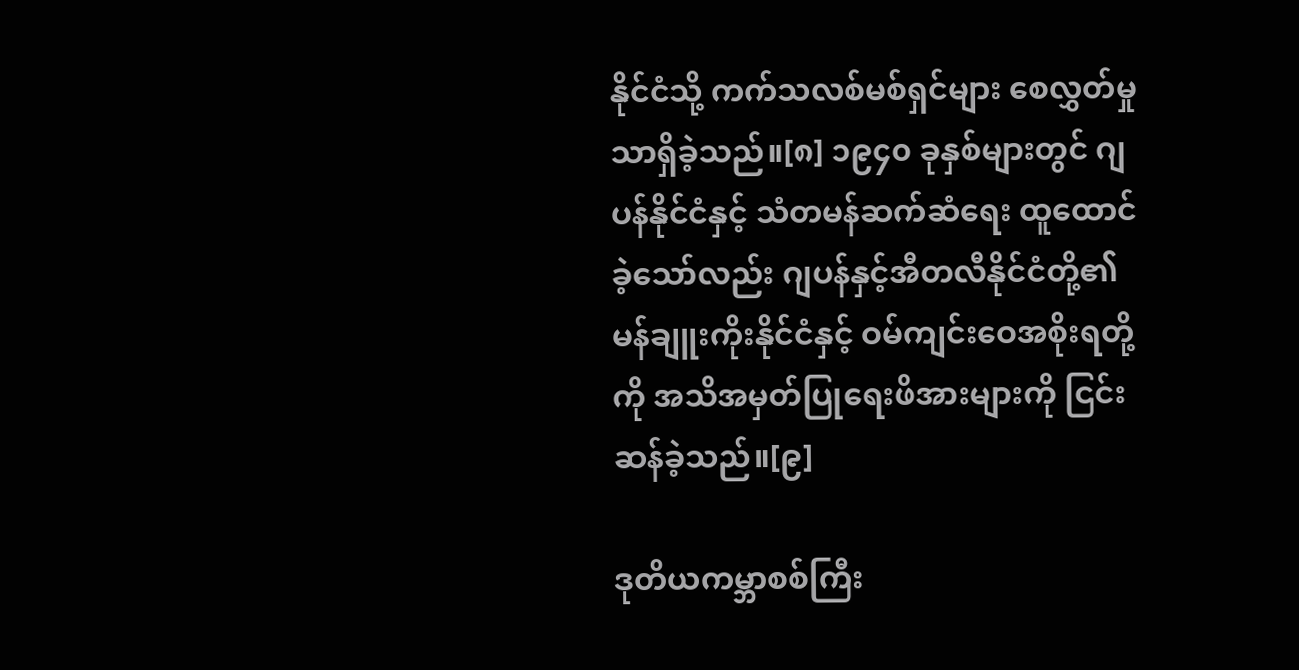နိုင်ငံသို့ ကက်သလစ်မစ်ရှင်များ စေလွှတ်မှုသာရှိခဲ့သည်။[၈] ၁၉၄၀ ခုနှစ်များတွင် ဂျပန်နိုင်ငံနှင့် သံတမန်ဆက်ဆံရေး ထူထောင်ခဲ့သော်လည်း ဂျပန်နှင့်အီတလီနိုင်ငံတို့၏ မန်ချူးကိုးနိုင်ငံနှင့် ဝမ်ကျင်းဝေအစိုးရတို့ကို အသိအမှတ်ပြုရေးဖိအားများကို ငြင်းဆန်ခဲ့သည်။[၉]

ဒုတိယကမ္ဘာစစ်ကြီး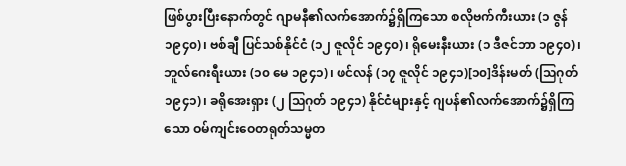ဖြစ်ပွားပြီးနောက်တွင် ဂျာမနီ၏လက်အောက်၌ရှိကြသော စလိုဗက်ကီးယား (၁ ဇွန် ၁၉၄၀)၊ ဗစ်ချီ ပြင်သစ်နိုင်ငံ (၁၂ ဇူလိုင် ၁၉၄၀)၊ ရိုမေးနီးယား (၁ ဒီဇင်ဘာ ၁၉၄၀)၊ ဘူလ်ဂေးရီးယား (၁၀ မေ ၁၉၄၁)၊ ဖင်လန် (၁၇ ဇူလိုင် ၁၉၄၁)[၁၀]ဒိန်းမတ် (သြဂုတ် ၁၉၄၁)၊ ခရိုအေးရှား (၂ သြဂုတ် ၁၉၄၁) နိုင်ငံများနှင့် ဂျပန်၏လက်အောက်၌ရှိကြသော ဝမ်ကျင်းဝေတရုတ်သမ္မတ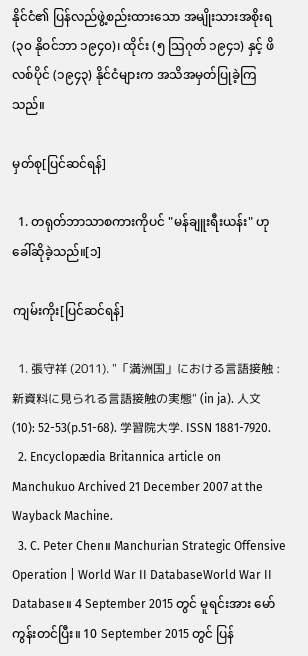နိုင်ငံ၏ ပြန်လည်ဖွဲ့စည်းထားသော အမျိုးသားအစိုးရ (၃၀ နိုဝင်ဘာ ၁၉၄၀)၊ ထိုင်း (၅ သြဂုတ် ၁၉၄၁) နှင့် ဖိလစ်ပိုင် (၁၉၄၃) နိုင်ငံများက အသိအမှတ်ပြုခဲ့ကြသည်။

မှတ်စု[ပြင်ဆင်ရန်]

  1. တရုတ်ဘာသာစကားကိုပင် "မန်ချူးရီးယန်း" ဟုခေါ်ဆိုခဲ့သည်။[၁]

ကျမ်းကိုး[ပြင်ဆင်ရန်]

  1. 張守祥 (2011). "「満洲国」における言語接触 : 新資料に見られる言語接触の実態" (in ja). 人文 (10): 52-53(p.51-68). 学習院大学. ISSN 1881-7920.
  2. Encyclopædia Britannica article on Manchukuo Archived 21 December 2007 at the Wayback Machine.
  3. C. Peter Chen။ Manchurian Strategic Offensive Operation | World War II DatabaseWorld War II Database။ 4 September 2015 တွင် မူရင်းအား မော်ကွန်းတင်ပြီး။ 10 September 2015 တွင် ပြန်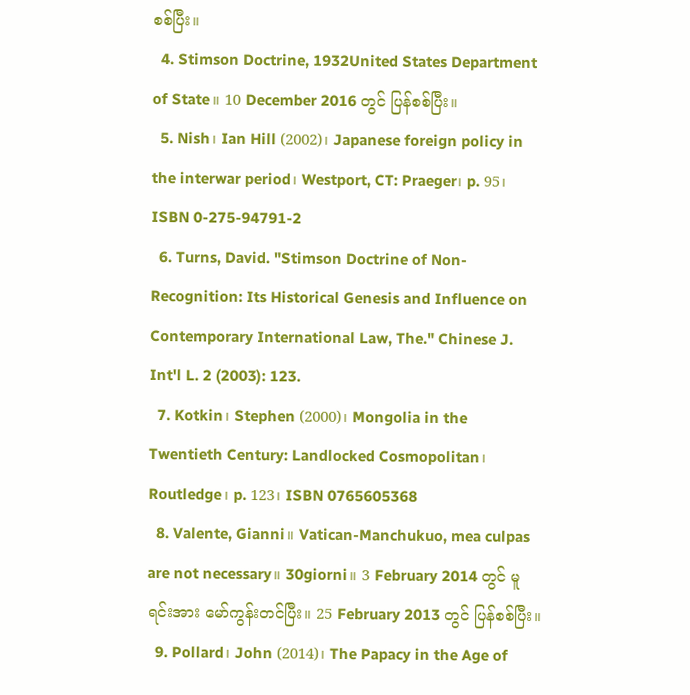စစ်ပြီး။
  4. Stimson Doctrine, 1932United States Department of State။ 10 December 2016 တွင် ပြန်စစ်ပြီး။
  5. Nish၊ Ian Hill (2002)၊ Japanese foreign policy in the interwar period၊ Westport, CT: Praeger၊ p. 95၊ ISBN 0-275-94791-2
  6. Turns, David. "Stimson Doctrine of Non-Recognition: Its Historical Genesis and Influence on Contemporary International Law, The." Chinese J. Int'l L. 2 (2003): 123.
  7. Kotkin၊ Stephen (2000)၊ Mongolia in the Twentieth Century: Landlocked Cosmopolitan၊ Routledge၊ p. 123၊ ISBN 0765605368
  8. Valente, Gianni။ Vatican-Manchukuo, mea culpas are not necessary။ 30giorni။ 3 February 2014 တွင် မူရင်းအား မော်ကွန်းတင်ပြီး။ 25 February 2013 တွင် ပြန်စစ်ပြီး။
  9. Pollard၊ John (2014)၊ The Papacy in the Age of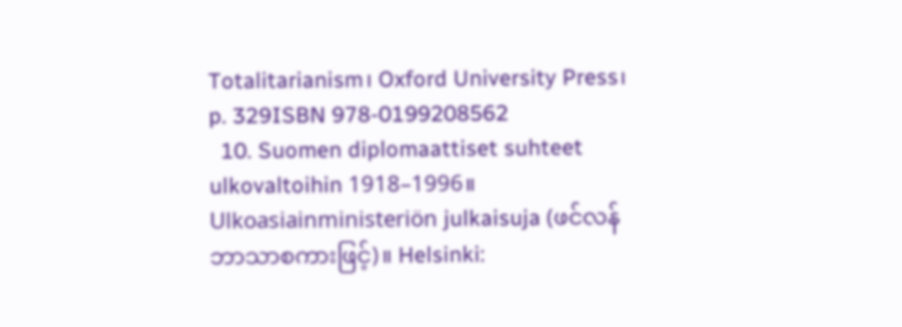Totalitarianism၊ Oxford University Press၊ p. 329ISBN 978-0199208562
  10. Suomen diplomaattiset suhteet ulkovaltoihin 1918–1996။ Ulkoasiainministeriön julkaisuja (ဖင်လန်ဘာသာစကားဖြင့်)။ Helsinki: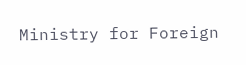Ministry for Foreign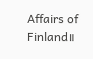Affairs of Finland။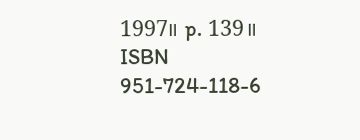1997။ p. 139။ ISBN 951-724-118-6